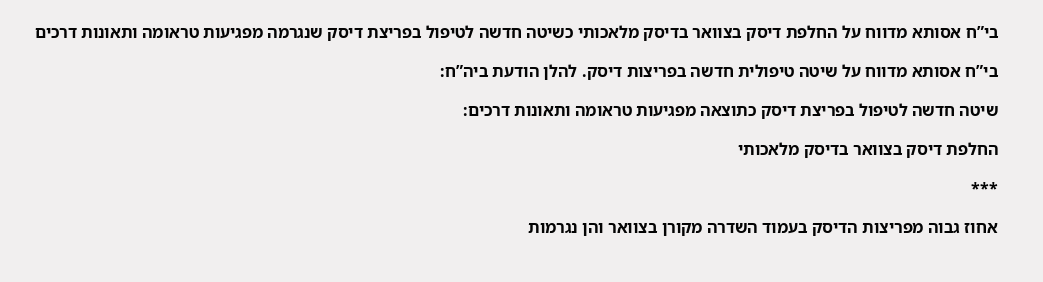בי”ח אסותא מדווח על החלפת דיסק בצוואר בדיסק מלאכותי כשיטה חדשה לטיפול בפריצת דיסק שנגרמה מפגיעות טראומה ותאונות דרכים

בי”ח אסותא מדווח על שיטה טיפולית חדשה בפריצות דיסק. להלן הודעת ביה”ח:

שיטה חדשה לטיפול בפריצת דיסק כתוצאה מפגיעות טראומה ותאונות דרכים:

החלפת דיסק בצוואר בדיסק מלאכותי

***

אחוז גבוה מפריצות הדיסק בעמוד השדרה מקורן בצוואר והן נגרמות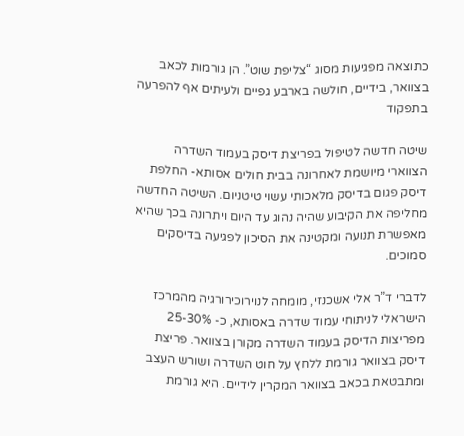כתוצאה מפגיעות מסוג “צליפת שוט”. הן גורמות לכאב בצוואר, בידיים, חולשה בארבע גפיים ולעיתים אף להפרעה בתפקוד

שיטה חדשה לטיפול בפריצת דיסק בעמוד השדרה הצווארי מיושמת לאחרונה בבית חולים אסותא- החלפת דיסק פגום בדיסק מלאכותי עשוי טיטניום. השיטה החדשה מחליפה את הקיבוע שהיה נהוג עד היום ויתרונה בכך שהיא מאפשרת תנועה ומקטינה את הסיכון לפגיעה בדיסקים סמוכים.

לדברי ד”ר אלי אשכנזי, מומחה לנוירוכירורגיה מהמרכז הישראלי לניתוחי עמוד שדרה באסותא, כ- 25-30% מפריצות הדיסק בעמוד השדרה מקורן בצוואר. פריצת דיסק בצוואר גורמת ללחץ על חוט השדרה ושורש העצב ומתבטאת בכאב בצוואר המקרין לידיים. היא גורמת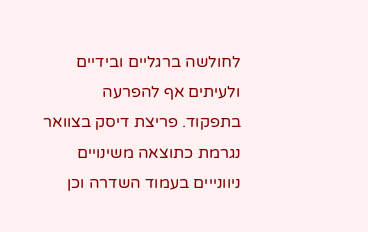לחולשה ברגליים ובידיים ולעיתים אף להפרעה בתפקוד. פריצת דיסק בצוואר נגרמת כתוצאה משינויים ניוונייים בעמוד השדרה וכן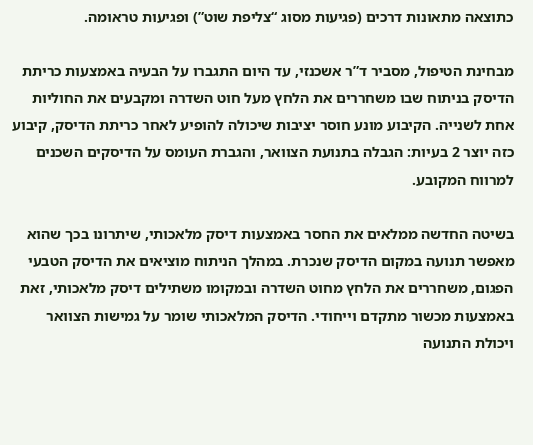כתוצאה מתאונות דרכים (פגיעות מסוג “צליפת שוט”) ופגיעות טראומה.

מבחינת הטיפול, מסביר ד”ר אשכנזי, עד היום התגברו על הבעיה באמצעות כריתת הדיסק בניתוח שבו משחררים את הלחץ מעל חוט השדרה ומקבעים את החוליות אחת לשנייה. הקיבוע מונע חוסר יציבות שיכולה להופיע לאחר כריתת הדיסק, קיבוע כזה יוצר 2 בעיות: הגבלה בתנועת הצוואר, והגברת העומס על הדיסקים השכנים למרווח המקובע.

בשיטה החדשה ממלאים את החסר באמצעות דיסק מלאכותי, שיתרונו בכך שהוא מאפשר תנועה במקום הדיסק שנכרת. במהלך הניתוח מוציאים את הדיסק הטבעי הפגום, משחררים את הלחץ מחוט השדרה ובמקומו משתילים דיסק מלאכותי, זאת באמצעות מכשור מתקדם וייחודי. הדיסק המלאכותי שומר על גמישות הצוואר ויכולת התנועה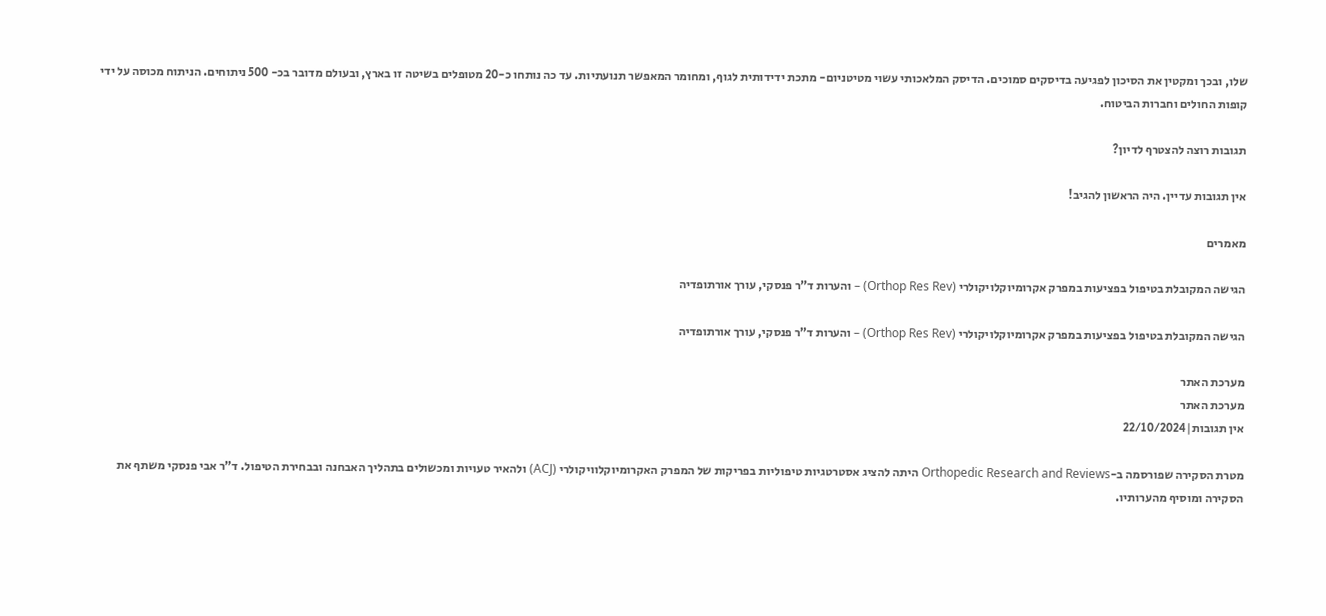שלו, ובכך ומקטין את הסיכון לפגיעה בדיסקים סמוכים. הדיסק המלאכותי עשוי מטיטניום- מתכת ידידותית לגוף, ומחומר המאפשר תנועתיות. עד כה נותחו כ-20 מטופלים בשיטה זו בארץ, ובעולם מדובר בכ- 500 ניתוחים. הניתוח מכוסה על ידי קופות החולים וחברות הביטוח.

תגובות רוצה להצטרף לדיון?

אין תגובות עדיין. היה הראשון להגיב!

מאמרים

הגישה המקובלת בטיפול בפציעות במפרק אקרומיוקלויקולרי (Orthop Res Rev) – והערות ד”ר פנסקי, עורך אורתופדיה

הגישה המקובלת בטיפול בפציעות במפרק אקרומיוקלויקולרי (Orthop Res Rev) – והערות ד”ר פנסקי, עורך אורתופדיה

מערכת האתר
מערכת האתר
אין תגובות|22/10/2024

מטרת הסקירה שפורסמה ב-Orthopedic Research and Reviews היתה להציג אסטרטגיות טיפוליות בפריקות של המפרק האקרומיוקלוויקולרי (ACJ) ולהאיר טעויות ומכשולים בתהליך האבחנה ובבחירת הטיפול. ד”ר אבי פנסקי משתף את הסקירה ומוסיף מהערותיו.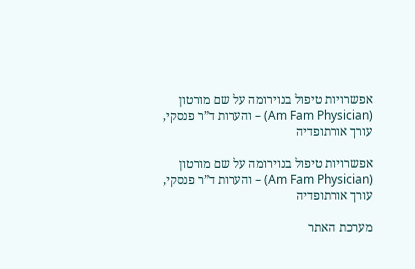אפשרויות טיפול בנוירומה על שם מורטון (Am Fam Physician) – והערות ד”ר פנסקי, עורך אורתופדיה

אפשרויות טיפול בנוירומה על שם מורטון (Am Fam Physician) – והערות ד”ר פנסקי, עורך אורתופדיה

מערכת האתר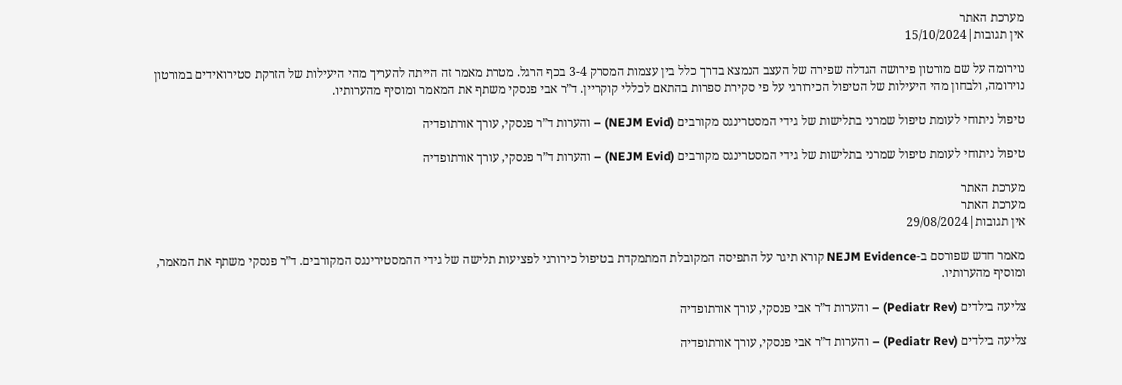מערכת האתר
אין תגובות|15/10/2024

נוירומה על שם מורטון פירושה הגדלה שפירה של העצב הנמצא בדרך כלל בין עצמות המסרק 3-4 בכף הרגל. מטרת מאמר זה הייתה להעריך מהי היעילות של הזרקת סטירואידים במורטון נוירומה, ולבחון מהי היעילות של הטיפול הכירורגי על פי סקירת ספרות בהתאם לכללי קוקריין. ד”ר אבי פנסקי משתף את המאמר ומוסיף מהערותיו.

טיפול ניתוחי לעומת טיפול שמרני בתלישות של גידי המסטרינגס מקורבים (NEJM Evid) – והערות ד”ר פנסקי, עורך אורתופדיה

טיפול ניתוחי לעומת טיפול שמרני בתלישות של גידי המסטרינגס מקורבים (NEJM Evid) – והערות ד”ר פנסקי, עורך אורתופדיה

מערכת האתר
מערכת האתר
אין תגובות|29/08/2024

מאמר חדש שפורסם ב-NEJM Evidence קורא תיגר על התפיסה המקובלת המתמקדת בטיפול כירורגי לפציעות תלישה של גידי ההמסטירינגס המקורבים. ד”ר פנסקי משתף את המאמר, ומוסיף מהערותיו.

צליעה בילדים (Pediatr Rev) – והערות ד”ר אבי פנסקי, עורך אורתופדיה

צליעה בילדים (Pediatr Rev) – והערות ד”ר אבי פנסקי, עורך אורתופדיה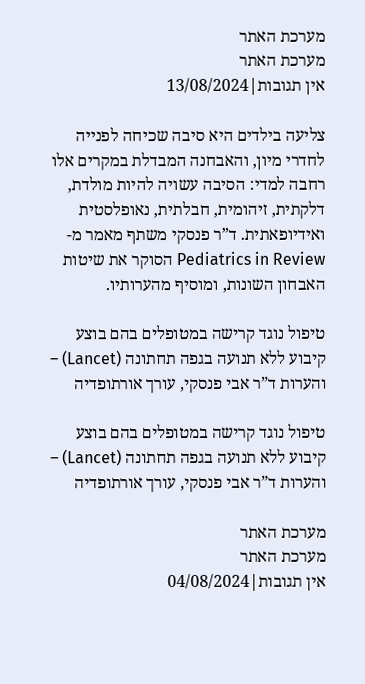מערכת האתר
מערכת האתר
אין תגובות|13/08/2024

צליעה בילדים היא סיבה שכיחה לפנייה לחדרי מיון, והאבחנה המבדלת במקרים אלו רחבה למדי: הסיבה עשויה להיות מולדת, דלקתית, זיהומית, חבלתית, נאופלסטית ואידיופאתית. ד”ר פנסקי משתף מאמר מ-Pediatrics in Review הסוקר את שיטות האבחון השונות, ומוסיף מהערותיו.

טיפול נוגד קרישה במטופלים בהם בוצע קיבוע ללא תנועה בגפה תחתונה (Lancet) – והערות ד”ר אבי פנסקי, עורך אורתופדיה

טיפול נוגד קרישה במטופלים בהם בוצע קיבוע ללא תנועה בגפה תחתונה (Lancet) – והערות ד”ר אבי פנסקי, עורך אורתופדיה

מערכת האתר
מערכת האתר
אין תגובות|04/08/2024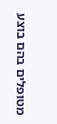מטופלים בהם בוצע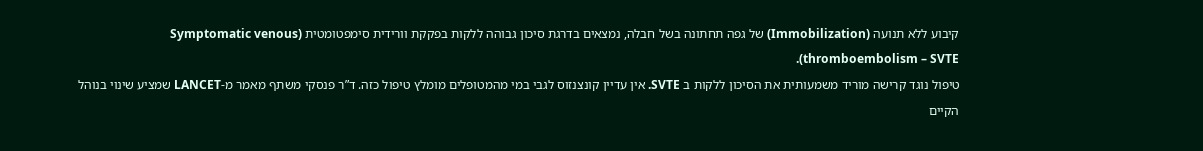קיבוע ללא תנועה (Immobilization) של גפה תחתונה בשל חבלה, נמצאים בדרגת סיכון גבוהה ללקות בפקקת וורידית סימפטומטית (Symptomatic venous thromboembolism – SVTE).
טיפול נוגד קרישה מוריד משמעותית את הסיכון ללקות ב SVTE. אין עדיין קונצנזוס לגבי במי מהמטופלים מומלץ טיפול כזה. ד”ר פנסקי משתף מאמר מ-LANCET שמציע שינוי בנוהל הקיים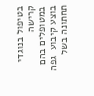בטיפול בנוגדי קרישה במטופלים בהם בוצע קיבוע  גפה תחתונה בשל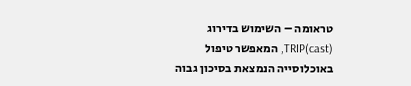טראומה – השימוש בדירוג TRIP(cast), המאפשר טיפול באוכלוסייה הנמצאת בסיכון גבוה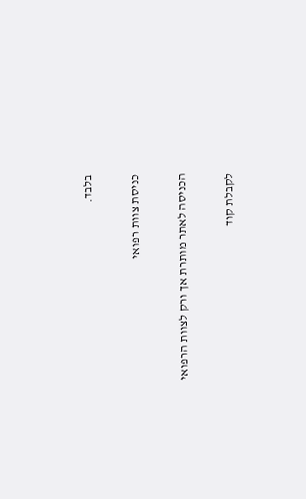בלבד.

כניסת צוות רפואי

הכניסה לאתר מותרת אך ורק לצוות הרפואי

לקבלת קוד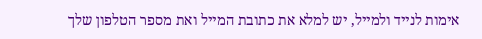אימות לנייד ולמייל, יש למלא את כתובת המייל ואת מספר הטלפון שלך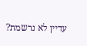עדיין לא נרשמת?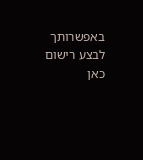באפשרותך לבצע רישום כאן